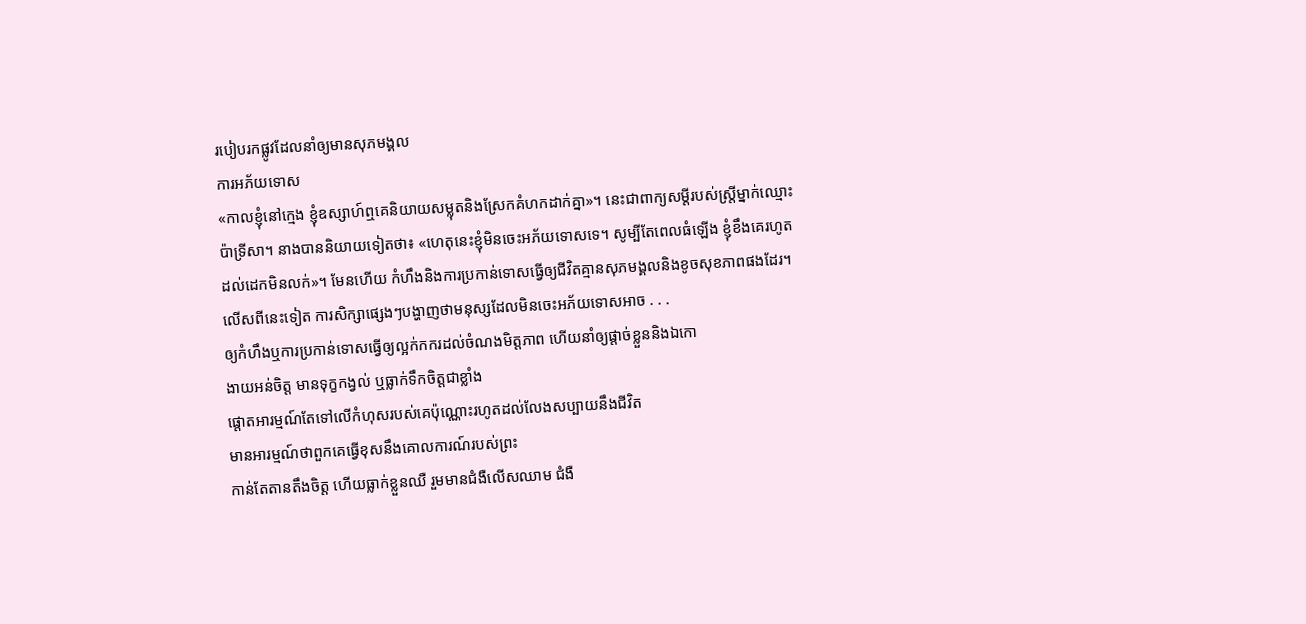របៀបរកផ្លូវដែលនាំឲ្យមានសុភមង្គល
ការអភ័យទោស
«កាលខ្ញុំនៅក្មេង ខ្ញុំឧស្សាហ៍ឮគេនិយាយសម្លុតនិងស្រែកគំហកដាក់គ្នា»។ នេះជាពាក្យសម្ដីរបស់ស្ត្រីម្នាក់ឈ្មោះប៉ាទ្រីសា។ នាងបាននិយាយទៀតថា៖ «ហេតុនេះខ្ញុំមិនចេះអភ័យទោសទេ។ សូម្បីតែពេលធំឡើង ខ្ញុំខឹងគេរហូតដល់ដេកមិនលក់»។ មែនហើយ កំហឹងនិងការប្រកាន់ទោសធ្វើឲ្យជីវិតគ្មានសុភមង្គលនិងខូចសុខភាពផងដែរ។ លើសពីនេះទៀត ការសិក្សាផ្សេងៗបង្ហាញថាមនុស្សដែលមិនចេះអភ័យទោសអាច . . .
ឲ្យកំហឹងឬការប្រកាន់ទោសធ្វើឲ្យល្អក់កករដល់ចំណងមិត្តភាព ហើយនាំឲ្យផ្ដាច់ខ្លួននិងឯកោ
ងាយអន់ចិត្ត មានទុក្ខកង្វល់ ឬធ្លាក់ទឹកចិត្តជាខ្លាំង
ផ្ដោតអារម្មណ៍តែទៅលើកំហុសរបស់គេប៉ុណ្ណោះរហូតដល់លែងសប្បាយនឹងជីវិត
មានអារម្មណ៍ថាពួកគេធ្វើខុសនឹងគោលការណ៍របស់ព្រះ
កាន់តែតានតឹងចិត្ត ហើយធ្លាក់ខ្លួនឈឺ រួមមានជំងឺលើសឈាម ជំងឺ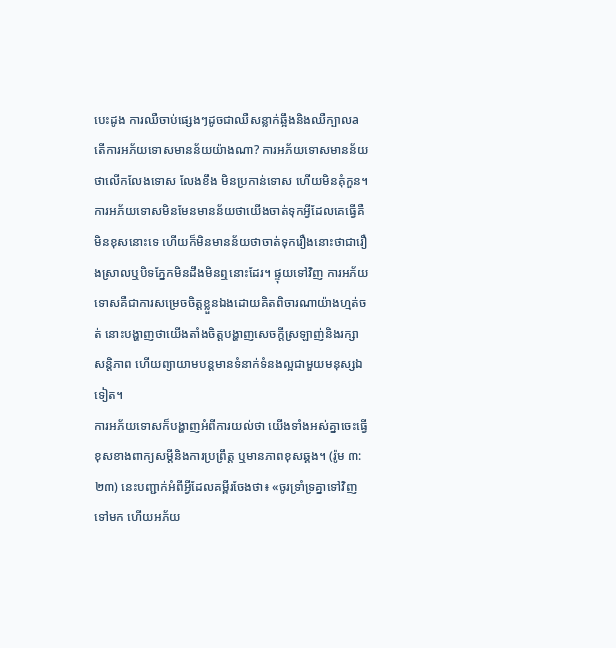បេះដូង ការឈឺចាប់ផ្សេងៗដូចជាឈឺសន្លាក់ឆ្អឹងនិងឈឺក្បាលa
តើការអភ័យទោសមានន័យយ៉ាងណា? ការអភ័យទោសមានន័យថាលើកលែងទោស លែងខឹង មិនប្រកាន់ទោស ហើយមិនគុំកួន។ ការអភ័យទោសមិនមែនមានន័យថាយើងចាត់ទុកអ្វីដែលគេធ្វើគឺមិនខុសនោះទេ ហើយក៏មិនមានន័យថាចាត់ទុករឿងនោះថាជារឿងស្រាលឬបិទភ្នែកមិនដឹងមិនឮនោះដែរ។ ផ្ទុយទៅវិញ ការអភ័យទោសគឺជាការសម្រេចចិត្តខ្លួនឯងដោយគិតពិចារណាយ៉ាងហ្មត់ចត់ នោះបង្ហាញថាយើងតាំងចិត្តបង្ហាញសេចក្ដីស្រឡាញ់និងរក្សាសន្ដិភាព ហើយព្យាយាមបន្តមានទំនាក់ទំនងល្អជាមួយមនុស្សឯទៀត។
ការអភ័យទោសក៏បង្ហាញអំពីការយល់ថា យើងទាំងអស់គ្នាចេះធ្វើខុសខាងពាក្យសម្ដីនិងការប្រព្រឹត្ត ឬមានភាពខុសឆ្គង។ (រ៉ូម ៣:២៣) នេះបញ្ជាក់អំពីអ្វីដែលគម្ពីរចែងថា៖ «ចូរទ្រាំទ្រគ្នាទៅវិញទៅមក ហើយអភ័យ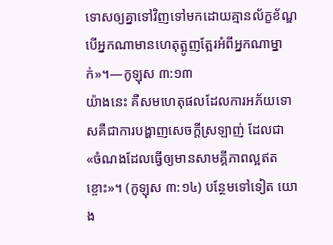ទោសឲ្យគ្នាទៅវិញទៅមកដោយគ្មានល័ក្ខខ័ណ្ឌ បើអ្នកណាមានហេតុត្អូញត្អែរអំពីអ្នកណាម្នាក់»។—កូឡុស ៣:១៣
យ៉ាងនេះ គឺសមហេតុផលដែលការអភ័យទោសគឺជាការបង្ហាញសេចក្ដីស្រឡាញ់ ដែលជា«ចំណងដែលធ្វើឲ្យមានសាមគ្គីភាពល្អឥតខ្ចោះ»។ (កូឡុស ៣:១៤) បន្ថែមទៅទៀត យោង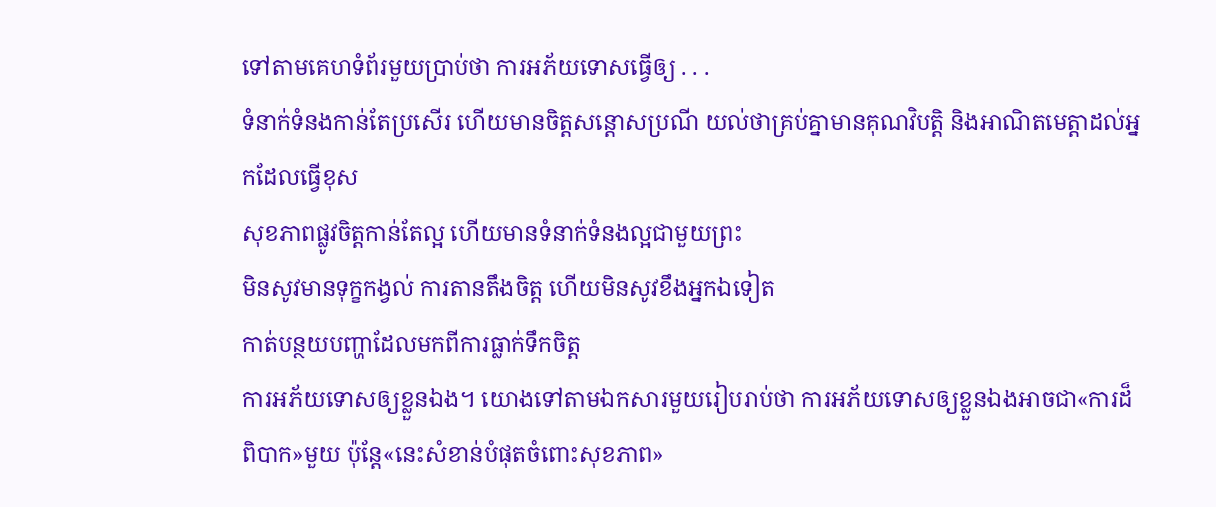ទៅតាមគេហទំព័រមួយប្រាប់ថា ការអភ័យទោសធ្វើឲ្យ . . .
ទំនាក់ទំនងកាន់តែប្រសើរ ហើយមានចិត្តសន្ដោសប្រណី យល់ថាគ្រប់គ្នាមានគុណវិបត្ដិ និងអាណិតមេត្ដាដល់អ្នកដែលធ្វើខុស
សុខភាពផ្លូវចិត្តកាន់តែល្អ ហើយមានទំនាក់ទំនងល្អជាមួយព្រះ
មិនសូវមានទុក្ខកង្វល់ ការតានតឹងចិត្ត ហើយមិនសូវខឹងអ្នកឯទៀត
កាត់បន្ថយបញ្ហាដែលមកពីការធ្លាក់ទឹកចិត្ត
ការអភ័យទោសឲ្យខ្លួនឯង។ យោងទៅតាមឯកសារមួយរៀបរាប់ថា ការអភ័យទោសឲ្យខ្លួនឯងអាចជា«ការដ៏ពិបាក»មួយ ប៉ុន្តែ«នេះសំខាន់បំផុតចំពោះសុខភាព»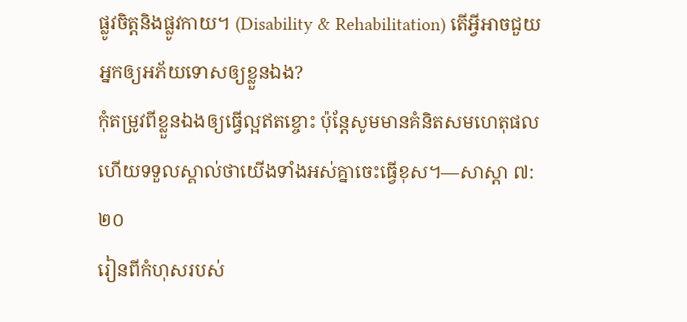ផ្លូវចិត្តនិងផ្លូវកាយ។ (Disability & Rehabilitation) តើអ្វីអាចជួយអ្នកឲ្យអភ័យទោសឲ្យខ្លួនឯង?
កុំតម្រូវពីខ្លួនឯងឲ្យធ្វើល្អឥតខ្ចោះ ប៉ុន្តែសូមមានគំនិតសមហេតុផល ហើយទទួលស្គាល់ថាយើងទាំងអស់គ្នាចេះធ្វើខុស។—សាស្ដា ៧:២០
រៀនពីកំហុសរបស់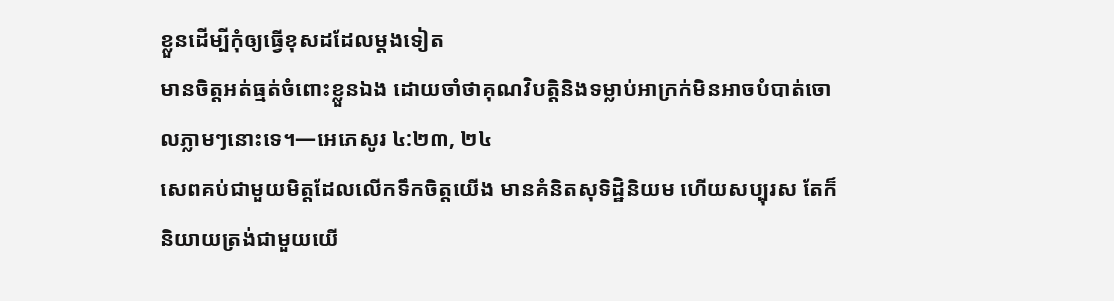ខ្លួនដើម្បីកុំឲ្យធ្វើខុសដដែលម្ដងទៀត
មានចិត្តអត់ធ្មត់ចំពោះខ្លួនឯង ដោយចាំថាគុណវិបត្ដិនិងទម្លាប់អាក្រក់មិនអាចបំបាត់ចោលភ្លាមៗនោះទេ។—អេភេសូរ ៤:២៣, ២៤
សេពគប់ជាមួយមិត្តដែលលើកទឹកចិត្តយើង មានគំនិតសុទិដ្ឋិនិយម ហើយសប្បុរស តែក៏និយាយត្រង់ជាមួយយើ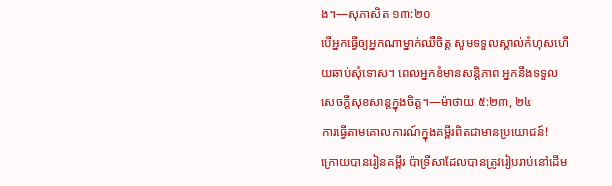ង។—សុភាសិត ១៣:២០
បើអ្នកធ្វើឲ្យអ្នកណាម្នាក់ឈឺចិត្ត សូមទទួលស្គាល់កំហុសហើយឆាប់សុំទោស។ ពេលអ្នកខំមានសន្ដិភាព អ្នកនឹងទទួលសេចក្ដីសុខសាន្តក្នុងចិត្ត។—ម៉ាថាយ ៥:២៣, ២៤
ការធ្វើតាមគោលការណ៍ក្នុងគម្ពីរពិតជាមានប្រយោជន៍!
ក្រោយបានរៀនគម្ពីរ ប៉ាទ្រីសាដែលបានត្រូវរៀបរាប់នៅដើម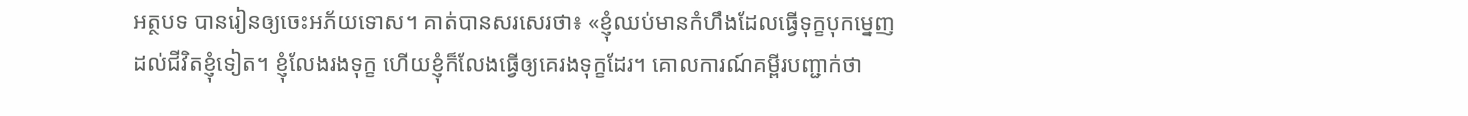អត្ថបទ បានរៀនឲ្យចេះអភ័យទោស។ គាត់បានសរសេរថា៖ «ខ្ញុំឈប់មានកំហឹងដែលធ្វើទុក្ខបុកម្នេញដល់ជីវិតខ្ញុំទៀត។ ខ្ញុំលែងរងទុក្ខ ហើយខ្ញុំក៏លែងធ្វើឲ្យគេរងទុក្ខដែរ។ គោលការណ៍គម្ពីរបញ្ជាក់ថា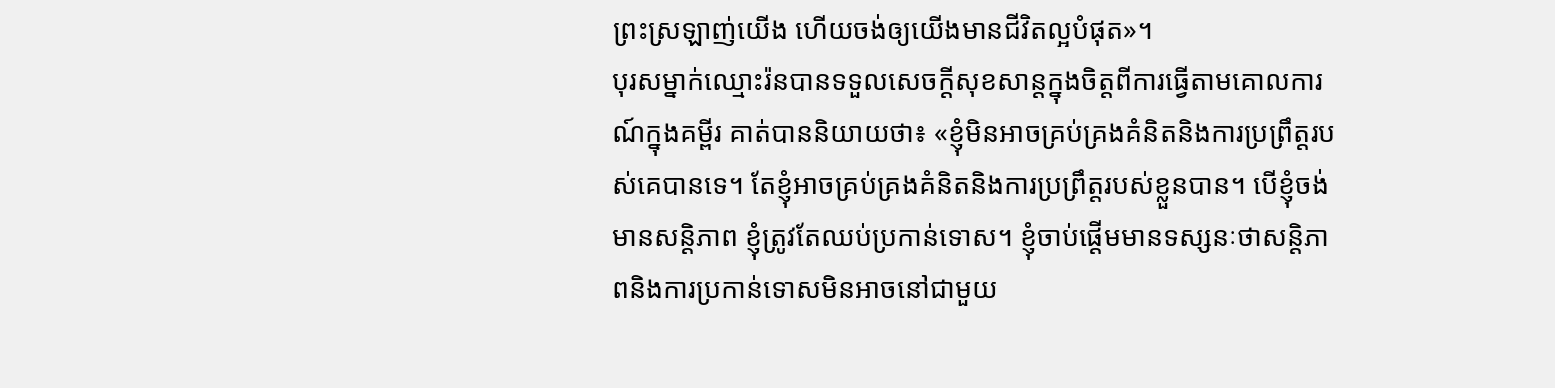ព្រះស្រឡាញ់យើង ហើយចង់ឲ្យយើងមានជីវិតល្អបំផុត»។
បុរសម្នាក់ឈ្មោះរ៉នបានទទួលសេចក្ដីសុខសាន្តក្នុងចិត្តពីការធ្វើតាមគោលការណ៍ក្នុងគម្ពីរ គាត់បាននិយាយថា៖ «ខ្ញុំមិនអាចគ្រប់គ្រងគំនិតនិងការប្រព្រឹត្តរបស់គេបានទេ។ តែខ្ញុំអាចគ្រប់គ្រងគំនិតនិងការប្រព្រឹត្តរបស់ខ្លួនបាន។ បើខ្ញុំចង់មានសន្ដិភាព ខ្ញុំត្រូវតែឈប់ប្រកាន់ទោស។ ខ្ញុំចាប់ផ្ដើមមានទស្សនៈថាសន្ដិភាពនិងការប្រកាន់ទោសមិនអាចនៅជាមួយ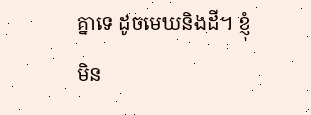គ្នាទេ ដូចមេឃនិងដី។ ខ្ញុំមិន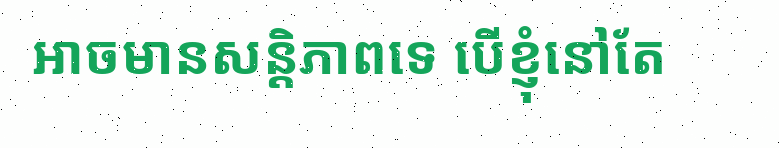អាចមានសន្ដិភាពទេ បើខ្ញុំនៅតែ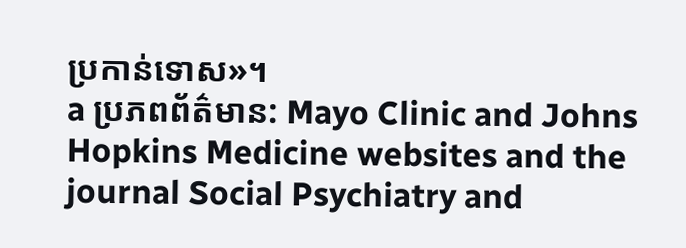ប្រកាន់ទោស»។
a ប្រភពព័ត៌មាន: Mayo Clinic and Johns Hopkins Medicine websites and the journal Social Psychiatry and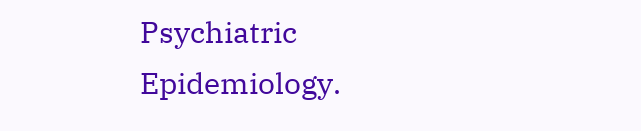Psychiatric Epidemiology.